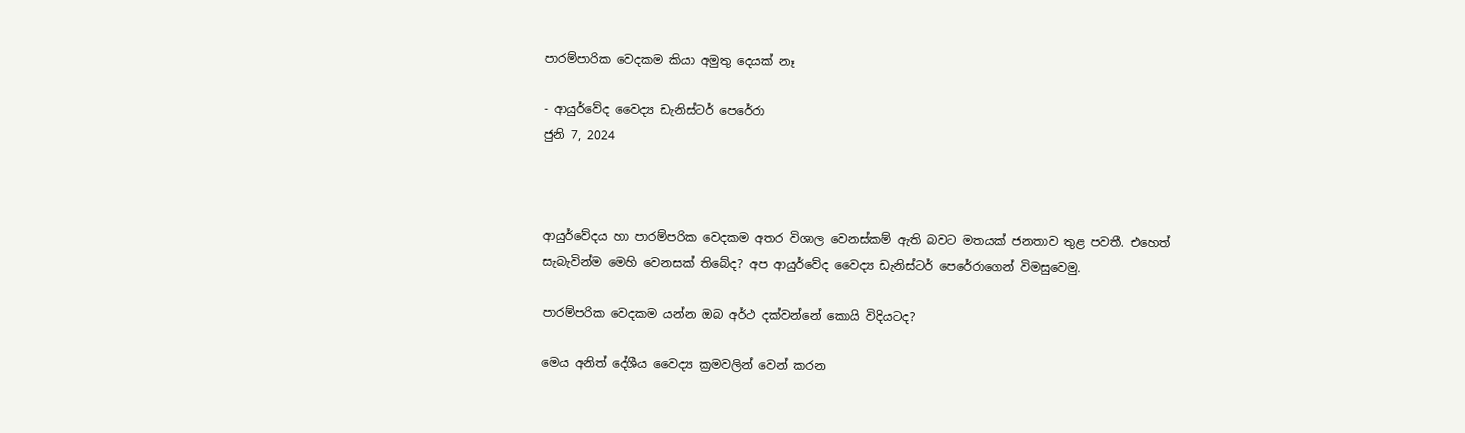පාරම්පාරික වෙදකම කියා අමුතු දෙයක් නෑ

- ආයුර්වේද වෛද්‍ය ඩැනිස්ටර් පෙරේරා
ජුනි 7, 2024



ආයුර්වේදය හා පාරම්පරික වෙදකම අතර විශාල වෙනස්කම් ඇති බවට මතයක් ජනතාව තුළ පවතී. එහෙත් සැබැවින්ම මෙහි වෙනසක් තිබේද? අප ආයුර්වේද වෛද්‍ය ඩැනිස්ටර් පෙරේරාගෙන් විමසුවෙමු.

පාරම්පරික වෙදකම යන්න ඔබ අර්ථ දක්වන්නේ කොයි විදියටද?

මෙය අනිත් දේශීය වෛද්‍ය ක්‍රමවලින් වෙන් කරන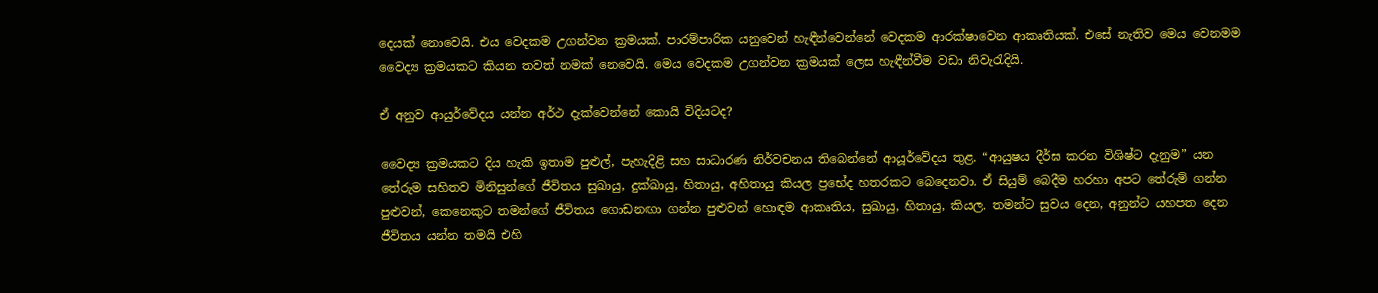දෙයක් නොවෙයි. එය වෙදකම උගන්වන ක්‍රමයක්. පාරම්පාරික යනුවෙන් හැඳීන්වෙන්නේ වෙදකම ආරක්ෂාවෙන ආකෘතියක්. එසේ නැතිව මෙය වෙනමම වෛද්‍ය ක්‍රමයකට කියන තවත් නමක් නෙවෙයි. මෙය වෙදකම උගන්වන ක්‍රමයක් ලෙස හැඳීන්වීම වඩා නිවැරැදියි.

ඒ අනුව ආයුර්වේදය යන්න අර්ථ දැක්වෙන්නේ කොයි විදියටද?

වෛද්‍ය ක්‍රමයකට දිය හැකි ඉතාම පුළුල්, පැහැදිළි සහ සාධාරණ නිර්වචනය තිබෙන්නේ ආයූර්වේදය තුළ. “ආයුෂය දීර්ඝ කරන විශිෂ්ට දැනුම” යන තේරුම සහිතව මිනිසුන්ගේ ජීවිතය සුඛායු, දුක්ඛායු, හිතායු, අහිතායු කියල ප්‍රභේද හතරකට බෙදෙනවා. ඒ සියුම් බෙදීම හරහා අපට තේරුම් ගන්න පුළුවන්, කෙනෙකුට තමන්ගේ ජීවිතය ගොඩනඟා ගන්න පුළුවන් හොඳම ආකෘතිය, සුඛායු, හිතායු, කියල. තමන්ට සුවය දෙන, අනුන්ට යහපත දෙන ජීවිතය යන්න තමයි එහි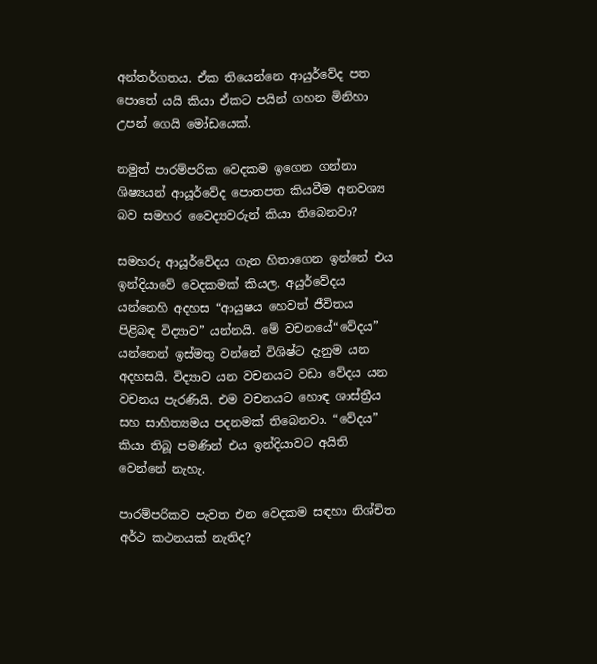අන්තර්ගතය. ඒක තියෙන්නෙ ආයුර්වේද පත පොතේ යයි කියා ඒකට පයින් ගහන මිනිහා උපන් ගෙයි මෝඩයෙක්.

නමුත් පාරම්පරික වෙදකම ඉගෙන ගන්නා ශිෂ්‍යයන් ආයූර්වේද පොතපත කියවීම අනවශ්‍ය බව සමහර වෛද්‍යවරුන් කියා තිබෙනවා?

සමහරු ආයූර්වේදය ගැන හිතාගෙන ඉන්නේ එය ඉන්දියාවේ වෙදකමක් කියල. අයුර්වේදය යන්නෙහි අදහස “ආයුෂය හෙවත් ජීවිතය පිළිබඳ විද්‍යාව” යන්නයි. මේ වචනයේ“වේදය” යන්නෙන් ඉස්මතු වන්නේ විශිෂ්ට දැනුම යන අදහසයි. විද්‍යාව යන වචනයට වඩා වේදය යන වචනය පැරණියි. එම වචනයට හොඳ ශාස්ත්‍රීය සහ සාහිත්‍යමය පදනමක් තිබෙනවා. “වේදය” කියා තිබූ පමණින් එය ඉන්දියාවට අයිති වෙන්නේ නැහැ.

පාරම්පරිකව පැවත එන වෙදකම සඳහා නිශ්චිත අර්ථ කථනයක් නැතිද?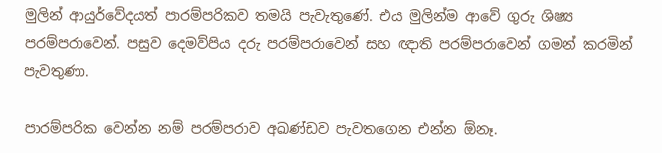මුලින් ආයුර්වේදයත් පාරම්පරිකව තමයි පැවැතුණේ. එය මුලින්ම ආවේ ගුරු ශිෂ්‍ය පරම්පරාවෙන්. පසුව දෙමව්පිය දරු පරම්පරාවෙන් සහ ඥාති පරම්පරාවෙන් ගමන් කරමින් පැවතුණා.

පාරම්පරික වෙන්න නම් පරම්පරාව අඛණ්ඩව පැවතගෙන එන්න ඕනෑ.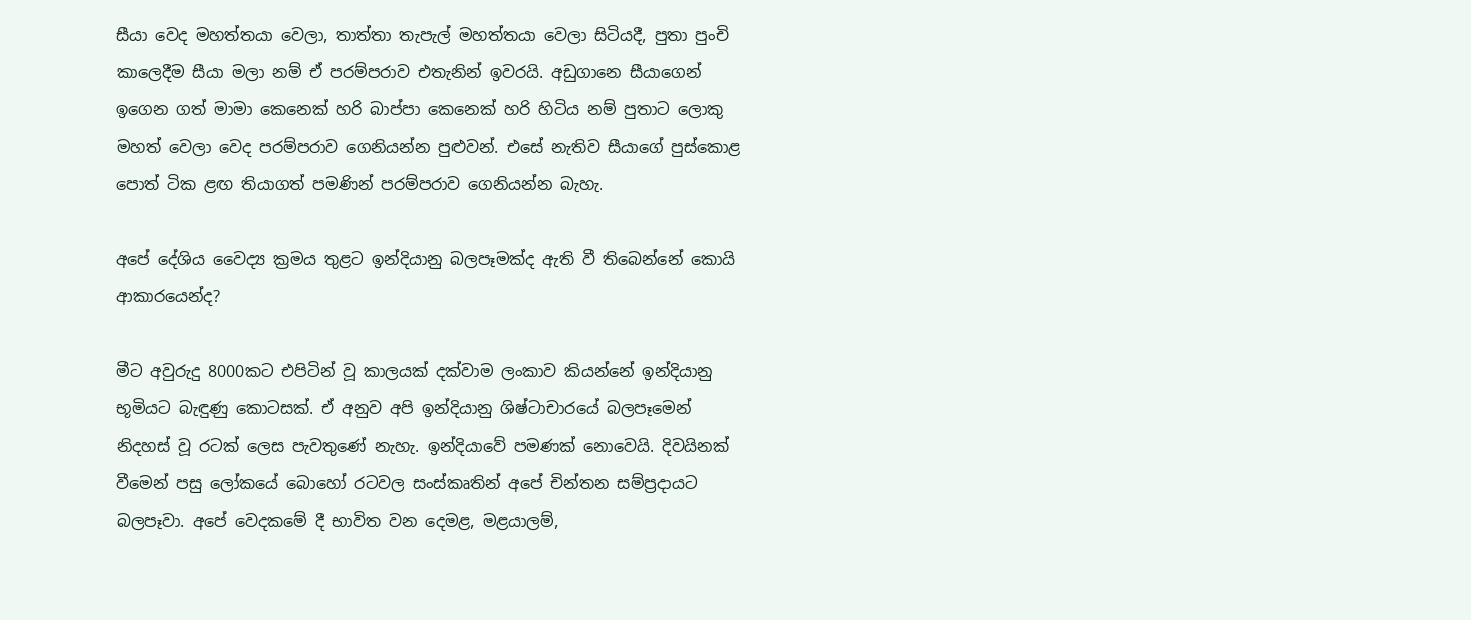සීයා වෙද මහත්තයා වෙලා, තාත්තා තැපැල් මහත්තයා වෙලා සිටියදී, පුතා පුංචි කාලෙදීම සීයා මලා නම් ඒ පරම්පරාව එතැනින් ඉවරයි. අඩුගානෙ සීයාගෙන් ඉගෙන ගත් මාමා කෙනෙක් හරි බාප්පා කෙනෙක් හරි හිටිය නම් පුතාට ලොකු මහත් වෙලා වෙද පරම්පරාව ගෙනියන්න පුළුවන්. එසේ නැතිව සීයාගේ පුස්කොළ පොත් ටික ළඟ තියාගත් පමණින් පරම්පරාව ගෙනියන්න බැහැ.

අපේ දේශිය වෛද්‍ය ක්‍රමය තුළට ඉන්දියානු බලපෑමක්ද ඇති වී තිබෙන්නේ කොයි ආකාරයෙන්ද?

මීට අවුරුදු 8000කට එපිටින් වූ කාලයක් දක්වාම ලංකාව කියන්නේ ඉන්දියානු භූමියට බැඳුණු කොටසක්. ඒ අනුව අපි ඉන්දියානු ශිෂ්ටාචාරයේ බලපෑමෙන් නිදහස් වූ රටක් ලෙස පැවතුණේ නැහැ. ඉන්දියාවේ පමණක් නොවෙයි. දිවයිනක් වීමෙන් පසු ලෝකයේ බොහෝ රටවල සංස්කෘතින් අපේ චින්තන සම්ප්‍රදායට බලපෑවා. අපේ වෙදකමේ දී භාවිත වන දෙමළ, මළයාලම්,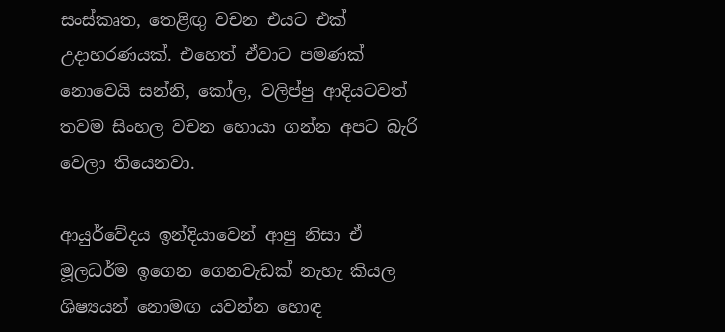සංස්කෘත, තෙළිඟු වචන එයට එක් උදාහරණයක්. එහෙත් ඒවාට පමණක් නොවෙයි සන්නි, කෝල, වලිප්පු ආදියටවත් තවම සිංහල වචන හොයා ගන්න අපට බැරි වෙලා තියෙනවා.

ආයුර්වේදය ඉන්දියාවෙන් ආපු නිසා ඒ මූලධර්ම ඉගෙන ගෙනවැඩක් නැහැ කියල ශිෂ්‍යයන් නොමඟ යවන්න හොඳ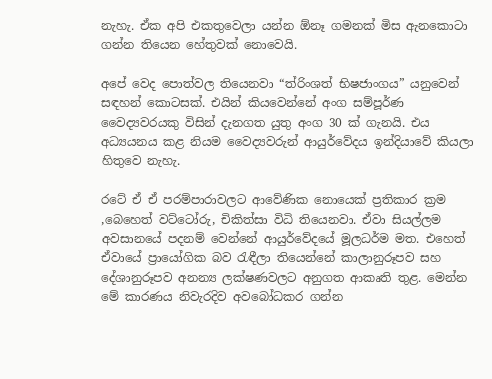නැහැ. ඒක අපි එකතුවෙලා යන්න ඕනෑ ගමනක් මිස ඇනකොටා ගන්න තියෙන හේතුවක් නොවෙයි.

අපේ වෙද පොත්වල තියෙනවා “ත්රිංශත් භිෂජාංගය” යනුවෙන් සඳහන් කොටසක්. එයින් කියවෙන්නේ අංග සම්පූර්ණ වෛද්‍යවරයකු විසින් දැනගත යුතු අංග 30 ක් ගැනයි. එය අධ්‍යයනය කළ නියම වෛද්‍යවරුන් ආයුර්වේදය ඉන්දියාවේ කියලා හිතුවෙ නැහැ.

රටේ ඒ ඒ පරම්පාරාවලට ආවේණික නොයෙක් ප්‍රතිකාර ක්‍රම ,බෙහෙත් වට්ටෝරු, චිකිත්සා විධි තියෙනවා. ඒවා සියල්ලම අවසානයේ පදනම් වෙන්නේ ආයුර්වේදයේ මූලධර්ම මත. එහෙත් ඒවායේ ප්‍රායෝගික බව රැඳීලා තියෙන්නේ කාලානුරූපව සහ දේශානුරූපව අනන්‍ය ලක්ෂණවලට අනුගත ආකෘති තුළ. මෙන්න මේ කාරණය නිවැරදිව අවබෝධකර ගන්න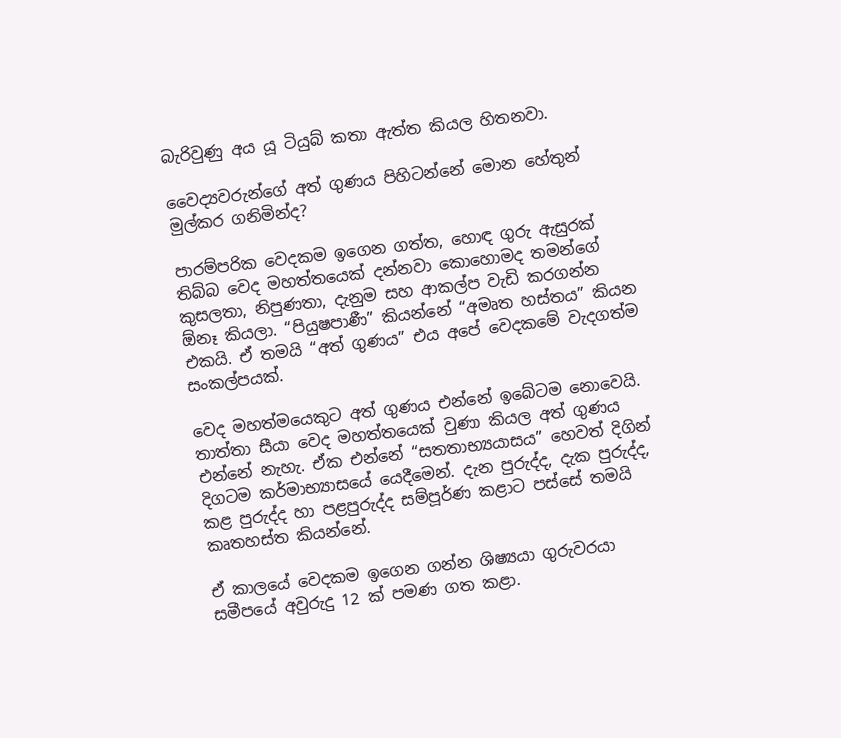බැරිවුණු අය යූ ටියුබ් කතා ඇත්ත කියල හිතනවා.

වෛද්‍යවරුන්ගේ අත් ගුණය පිහිටන්නේ මොන හේතුන් මුල්කර ගනිමින්ද?

පාරම්පරික වෙදකම ඉගෙන ගත්ත, හොඳ ගුරු ඇසුරක් තිබ්බ වෙද මහත්තයෙක් දන්නවා කොහොමද තමන්ගේ කුසලතා, නිපුණතා, දැනුම සහ ආකල්ප වැඩි කරගන්න ඕනෑ කියලා. “පියුෂපාණී” කියන්නේ “අමෘත හස්තය” කියන එකයි. ඒ තමයි “අත් ගුණය” එය අපේ වෙදකමේ වැදගත්ම සංකල්පයක්.

වෙද මහත්මයෙකුට අත් ගුණය එන්නේ ඉබේටම නොවෙයි. තාත්තා සීයා වෙද මහත්තයෙක් වුණා කියල අත් ගුණය එන්නේ නැහැ. ඒක එන්නේ “සතතාභ්‍යයාසය” හෙවත් දිගින් දිගටම කර්මාභ්‍යාසයේ යෙදීමෙන්. දැන පුරුද්ද, දැක පුරුද්ද, කළ පුරුද්ද හා පළපුරුද්ද සම්පූර්ණ කළාට පස්සේ තමයි කෘතහස්ත කියන්නේ.

ඒ කාලයේ වෙදකම ඉගෙන ගන්න ශිෂ්‍යයා ගුරුවරයා සමීපයේ අවුරුදු 12 ක් පමණ ගත කළා.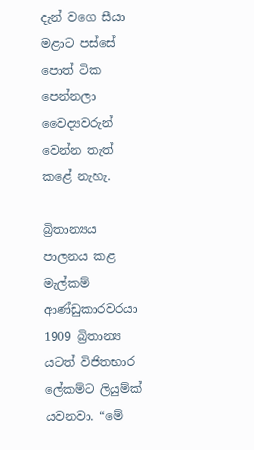දැන් වගෙ සීයා මළාට පස්සේ පොත් ටික පෙන්නලා වෛද්‍යවරුන් වෙන්න තැත් කළේ නැහැ.

බ්‍රිතාන්‍යය පාලනය කළ මැල්කම් ආණ්ඩුකාරවරයා 1909 බ්‍රිතාන්‍ය යටත් විජිතභාර ලේකම්ට ලියුම්ක් යවනවා. “මේ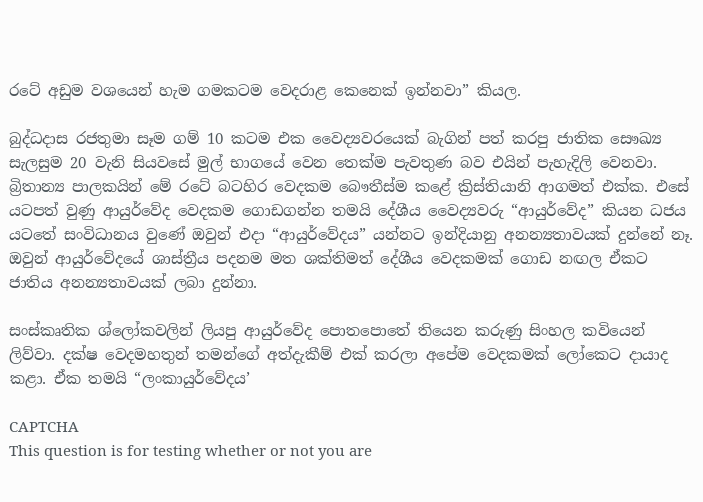රටේ අඩුම වශයෙන් හැම ගමකටම වෙදරාළ කෙනෙක් ඉන්නවා” කියල.

බුද්ධදාස රජතුමා සෑම ගම් 10 කටම එක වෛද්‍යවරයෙක් බැගින් පත් කරපු ජාතික සෞඛ්‍ය සැලසුම 20 වැනි සියවසේ මුල් භාගයේ වෙන තෙක්ම පැවතුණ බව එයින් පැහැදිලි වෙනවා. බ්‍රිතාන්‍ය පාලකයින් මේ රටේ බටහිර වෙදකම බෞතීස්ම කළේ ක්‍රිස්තියානි ආගමත් එක්ක. එසේ යටපත් වුණු ආයුර්වේද වෙදකම ගොඩගන්න තමයි දේශීය වෛද්‍යවරු “ආයුර්වේද” කියන ධජය යටතේ සංවිධානය වුණේ ඔවුන් එදා “ආයුර්වේදය” යන්නට ඉන්දියානු අනන්‍යතාවයක් දුන්නේ නෑ. ඔවුන් ආයුර්වේදයේ ශාස්ත්‍රීය පදනම මත ශක්තිමත් දේශීය වෙදකමක් ගොඩ නඟල ඒකට ජාතිය අනන්‍යතාවයක් ලබා දුන්නා.

සංස්කෘතික ශ්ලෝකවලින් ලියපු ආයුර්වේද පොතපොතේ තියෙන කරුණු සිංහල කවියෙන් ලිව්වා. දක්ෂ වෙදමහතුන් තමන්ගේ අත්දැකීම් එක් කරලා අපේම වෙදකමක් ලෝකෙට දායාද කළා. ඒක තමයි “ලංකායුර්වේදය’

CAPTCHA
This question is for testing whether or not you are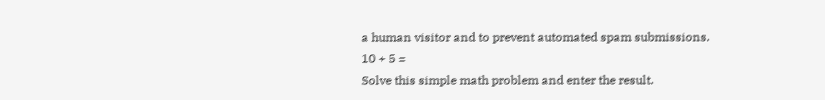a human visitor and to prevent automated spam submissions.
10 + 5 =
Solve this simple math problem and enter the result.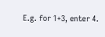E.g. for 1+3, enter 4.